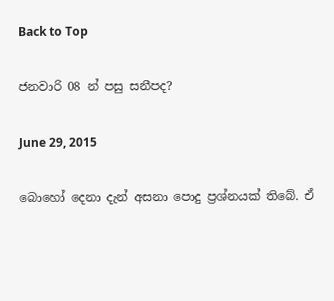Back to Top

ජනවාරි 08 න් පසු සනීපද?

June 29, 2015

බොහෝ දෙනා දැන් අසනා පොදු ප්‍රශ්නයක් තිබේ. ඒ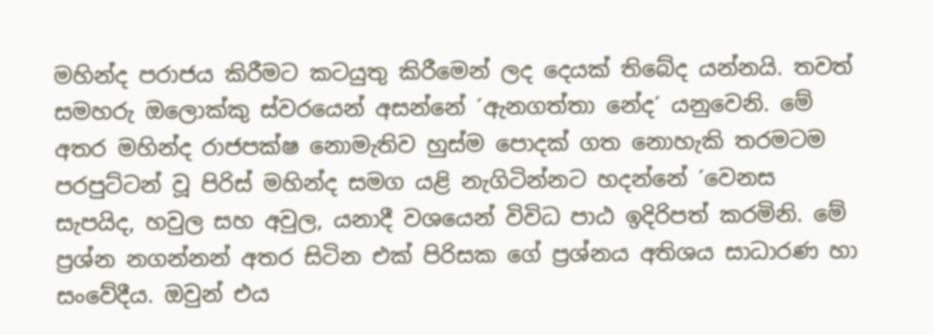මහින්ද පරාජය කිරීමට කටයුතු කිරීමෙන් ලද දෙයක් තිබේද යන්නයි. තවත් සමහරු ඔලොක්කු ස්වරයෙන් අසන්නේ ´ඇනගත්තා නේද´ යනුවෙනි. මේ අතර මහින්ද රාජපක්ෂ නොමැතිව හුස්ම පොදක් ගත නොහැකි තරමටම පරපුට්ටන් වූ පිරිස් මහින්ද සමග යළි නැගිටින්නට හදන්නේ ´වෙනස සැපයිද, හවුල සහ අවුල, යනාදී වශයෙන් විවිධ පාඨ ඉදිරිපත් කරමිනි. මේ ප්‍රශ්න නගන්නන් අතර සිටින එක් පිරිසක ගේ ප්‍රශ්නය අතිශය සාධාරණ හා සංවේදීය. ඔවුන් එය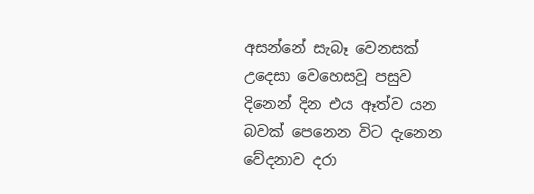අසන්නේ සැබෑ වෙනසක් උදෙසා වෙහෙසවූ පසුව දිනෙන් දින එය ඈත්ව යන බවක් පෙනෙන විට දැනෙන වේදනාව දරා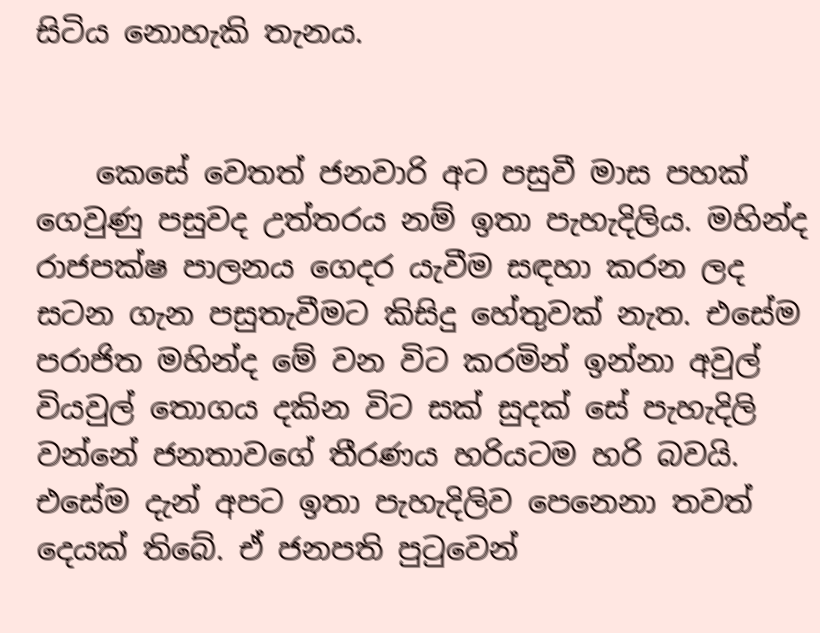සිටිය නොහැකි තැනය.


    කෙසේ වෙතත් ජනවාරි අට පසුවී මාස පහක් ගෙවුණු පසුවද උත්තරය නම් ඉතා පැහැදිලිය. මහින්ද රාජපක්ෂ පාලනය ගෙදර යැවීම සඳහා කරන ලද සටන ගැන පසුතැවීමට කිසිදු හේතුවක් නැත. එසේම පරාජිත මහින්ද මේ වන විට කරමින් ඉන්නා අවුල් වියවුල් තොගය දකින විට සක් සුදක් සේ පැහැදිලි වන්නේ ජනතාවගේ තීරණය හරියටම හරි බවයි. එසේම දැන් අපට ඉතා පැහැදිලිව පෙනෙනා තවත් දෙයක් තිබේ. ඒ ජනපති පුටුවෙන්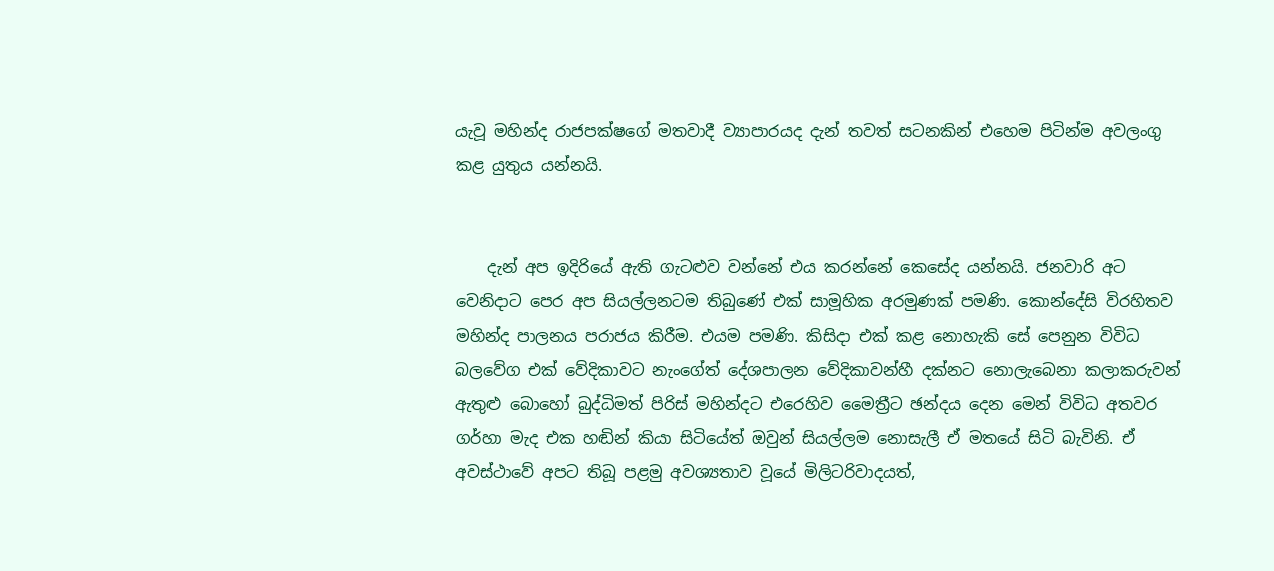යැවූ මහින්ද රාජපක්ෂගේ මතවාදී ව්‍යාපාරයද දැන් තවත් සටනකින් එහෙම පිටින්ම අවලංගු කළ යුතුය යන්නයි.


    දැන් අප ඉදිරියේ ඇති ගැටළුව වන්නේ එය කරන්නේ කෙසේද යන්නයි. ජනවාරි අට වෙනිදාට පෙර අප සියල්ලනටම තිබුණේ එක් සාමූහික අරමුණක් පමණි. කොන්දේසි විරහිතව මහින්ද පාලනය පරාජය කිරීම. එයම පමණි. කිසිදා එක් කළ නොහැකි සේ පෙනුන විවිධ බලවේග එක් වේදිකාවට නැංගේත් දේශපාලන වේදිකාවන්හී දක්නට නොලැබෙනා කලාකරුවන් ඇතුළු බොහෝ බුද්ධිමත් පිරිස් මහින්දට එරෙහිව මෛත්‍රීට ඡන්දය දෙන මෙන් විවිධ අතවර ගර්හා මැද එක හඬින් කියා සිටියේත් ඔවුන් සියල්ලම නොසැලී ඒ මතයේ සිටි බැවිනි. ඒ අවස්ථාවේ අපට තිබූ පළමු අවශ්‍යතාව වූයේ මිලිටරිවාදයත්,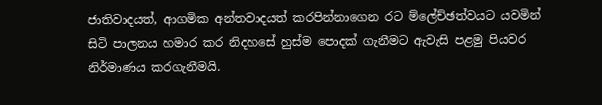ජාතිවාදයත්, ආගමික අන්තවාදයත් කරපින්නාගෙන රට ම්ලේච්ඡත්වයට යවමින් සිටි පාලනය හමාර කර නිදහසේ හුස්ම පොදක් ගැනීමට ඇවැසි පළමු පියවර නිර්මාණය කරගැනීමයි.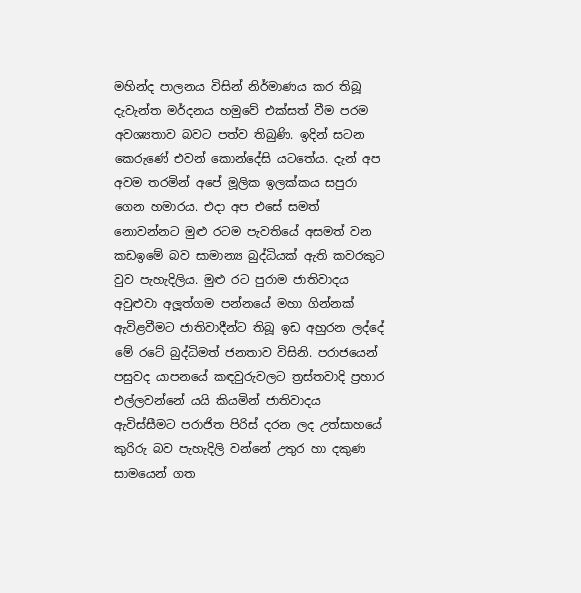මහින්ද පාලනය විසින් නිර්මාණය කර තිබූ දැවැන්ත මර්දනය හමුවේ එක්සත් වීම පරම අවශ්‍යතාව බවට පත්ව තිබුණි. ඉදින් සටන කෙරුණේ එවන් කොන්දේසි යටතේය. දැන් අප අවම තරමින් අපේ මූලික ඉලක්කය සපුරා ගෙන හමාරය. එදා අප එසේ සමත් නොවන්නට මුළු රටම පැවතියේ අසමත් වන කඩඉමේ බව සාමාන්‍ය බුද්ධියක් ඇති කවරකුට වුව පැහැදිලිය. මුළු රට පුරාම ජාතිවාදය අවුළුවා අලූත්ගම පන්නයේ මහා ගින්නක් ඇවිළවීමට ජාතිවාදීන්ට තිබූ ඉඩ අහුරන ලද්දේ මේ රටේ බුද්ධිමත් ජනතාව විසිනි. පරාජයෙන් පසුවද යාපනයේ කඳවුරුවලට ත්‍රස්තවාදි ප්‍රහාර එල්ලවන්නේ යයි කියමින් ජාතිවාදය ඇවිස්සීමට පරාජිත පිරිස් දරන ලද උත්සාහයේ කුරිරු බව පැහැදිලි වන්නේ උතුර හා දකුණ සාමයෙන් ගත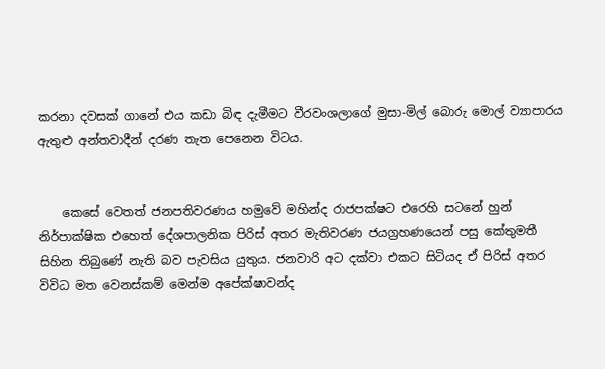කරනා දවසක් ගානේ එය කඩා බිඳ දැමීමට වීරවංශලාගේ මුසා-මිල් බොරු මොල් ව්‍යාපාරය ඇතුළු අන්තවාදීන් දරණ තැත පෙනෙන විටය.


    කෙසේ වෙතත් ජනපතිවරණය හමුවේ මහින්ද රාජපක්ෂට එරෙහි සටනේ හුන් නිර්පාක්ෂික එහෙත් දේශපාලනික පිරිස් අතර මැතිවරණ ජයග්‍රහණයෙන් පසු කේතුමතී සිහින තිබුණේ නැති බව පැවසිය යුතුය. ජනවාරි අට දක්වා එකට සිටියද ඒ පිරිස් අතර විවිධ මත වෙනස්කම් මෙන්ම අපේක්ෂාවන්ද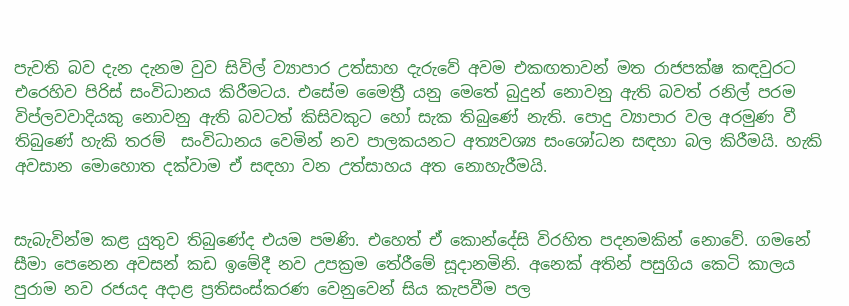පැවති බව දැන දැනම වුව සිවිල් ව්‍යාපාර උත්සාහ දැරුවේ අවම එකඟතාවන් මත රාජපක්ෂ කඳවුරට එරෙහිව පිරිස් සංවිධානය කිරීමටය. එසේම මෛත්‍රී යනු මෙතේ බුදුන් නොවනු ඇති බවත් රනිල් පරම විප්ලවවාදියකු නොවනු ඇති බවටත් කිසිවකුට හෝ සැක තිබුණේ නැති. පොදු ව්‍යාපාර වල අරමුණ වී තිබුණේ හැකි තරම්  සංවිධානය වෙමින් නව පාලකයනට අත්‍යවශ්‍ය සංශෝධන සඳහා බල කිරීමයි. හැකි අවසාන මොහොත දක්වාම ඒ සඳහා වන උත්සාහය අත නොහැරීමයි.


සැබැවින්ම කළ යුතුව තිබුණේද එයම පමණි. එහෙත් ඒ කොන්දේසි විරහිත පදනමකින් නොවේ. ගමනේ සීමා පෙනෙන අවසන් කඩ ඉමේදී නව උපක්‍රම තේරීමේ සූදානමිනි. අනෙක් අතින් පසුගිය කෙටි කාලය පුරාම නව රජයද අදාළ ප්‍රතිසංස්කරණ වෙනුවෙන් සිය කැපවීම පල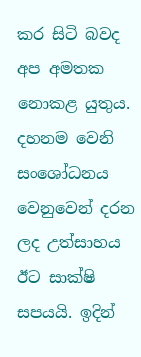කර සිටි බවද අප අමතක නොකළ යුතුය. දහනම වෙනි සංශෝධනය වෙනුවෙන් දරන ලද උත්සාහය ඊට සාක්ෂි සපයයි. ඉදින්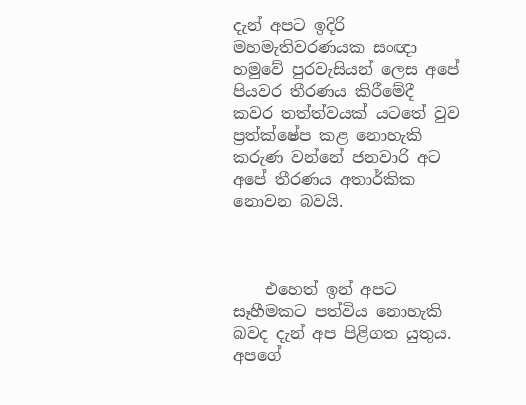දැන් අපට ඉදිරි මහමැතිවරණයක සංඥා හමුවේ පුරවැසියන් ලෙස අපේ පියවර තීරණය කිරීමේදී කවර තත්ත්වයක් යටතේ වුව ප්‍රත්ක්ෂේප කළ නොහැකි කරුණ වන්නේ ජනවාරි අට අපේ තීරණය අතාර්කික නොවන බවයි.



    එහෙත් ඉන් අපට සෑහීමකට පත්විය නොහැකි බවද දැන් අප පිළිගත යුතුය. අපගේ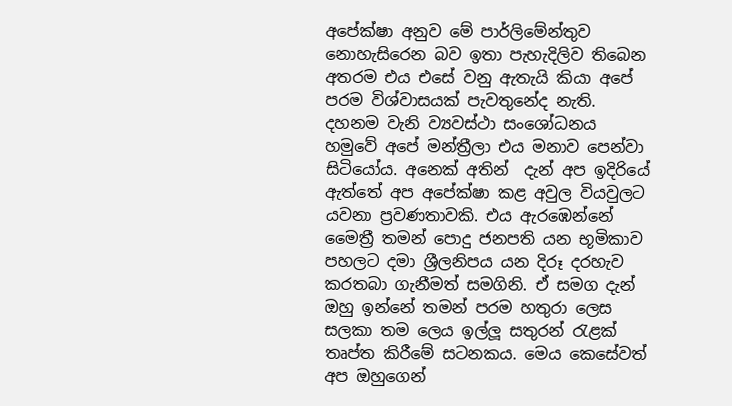අපේක්ෂා අනුව මේ පාර්ලිමේන්තුව නොහැසිරෙන බව ඉතා පැහැදිලිව තිබෙන අතරම එය එසේ වනු ඇතැයි කියා අපේ පරම විශ්වාසයක් පැවතුනේද නැති. දහනම වැනි ව්‍යවස්ථා සංශෝධනය හමුවේ අපේ මන්ත්‍රීලා එය මනාව පෙන්වා සිටියෝය. අනෙක් අතින්  දැන් අප ඉදිරියේ ඇත්තේ අප අපේක්ෂා කළ අවුල වියවුලට යවනා ප්‍රවණතාවකි. එය ඇරඹෙන්නේ මෛත්‍රී තමන් පොදු ජනපති යන භූමිකාව පහලට දමා ශ්‍රීලනිපය යන දිරූ දරහැව කරතබා ගැනීමත් සමගිනි. ඒ සමග දැන් ඔහු ඉන්නේ තමන් පරම හතුරා ලෙස සලකා තම ලෙය ඉල්ලූ සතුරන් රැළක් තෘප්ත කිරීමේ සටනකය. මෙය කෙසේවත් අප ඔහුගෙන්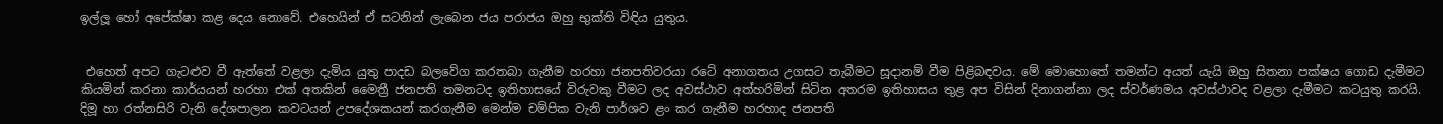ඉල්ලූ හෝ අපේක්ෂා කළ දෙය නොවේ. එහෙයින් ඒ සටනින් ලැබෙන ජය පරාජය ඔහු භුක්ති විඳිය යුතුය.


 එහෙත් අපට ගැටළුව වී ඇත්තේ වළලා දැමිය යුතු පාදඩ බලවේග කරතබා ගැනීම හරහා ජනපතිවරයා රටේ අනාගතය උගසට තැබීමට සූදානම් වීම පිළිබඳවය. මේ මොහොතේ තමන්ට අයත් යැයි ඔහු සිතනා පක්ෂය ගොඩ දැමීමට කියමින් කරනා කාර්යයන් හරහා එක් අතකින් මෛත්‍රී ජනපති තමනටද ඉතිහාසයේ විරුවකු වීමට ලද අවස්ථාව අත්හරිමින් සිටින අතරම ඉතිහාසය තුළ අප විසින් දිනාගන්නා ලද ස්වර්ණමය අවස්ථාවද වළලා දැමීමට කටයුතු කරයි. දිමූ හා රත්නසිරි වැනි දේශපාලන කවටයන් උපදේශකයන් කරගැනීම මෙන්ම චම්පික වැනි පාර්ශව ළං කර ගැනීම හරහාද ජනපති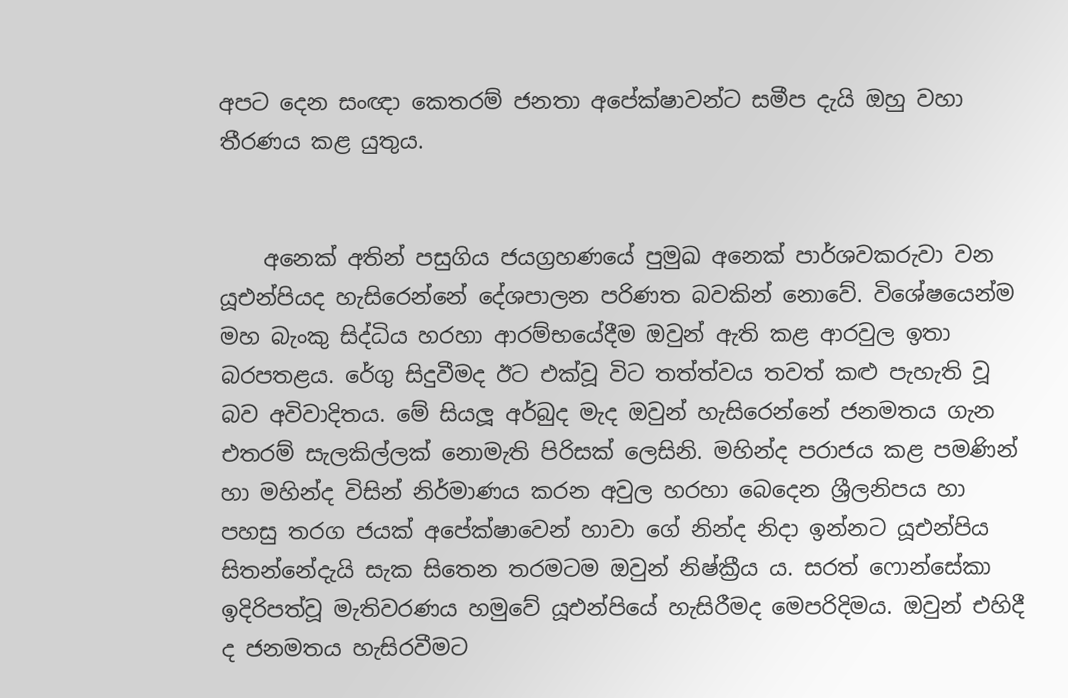අපට දෙන සංඥා කෙතරම් ජනතා අපේක්ෂාවන්ට සමීප දැයි ඔහු වහා තීරණය කළ යුතුය.


    අනෙක් අතින් පසුගිය ජයග්‍රහණයේ පුමුඛ අනෙක් පාර්ශවකරුවා වන යූඑන්පියද හැසිරෙන්නේ දේශපාලන පරිණත බවකින් නොවේ. විශේෂයෙන්ම මහ බැංකු සිද්ධිය හරහා ආරම්භයේදීම ඔවුන් ඇති කළ ආරවුල ඉතා බරපතළය. රේගු සිදුවීමද ඊට එක්වූ විට තත්ත්වය තවත් කළු පැහැති වූ බව අවිවාදිතය. මේ සියලූ අර්බුද මැද ඔවුන් හැසිරෙන්නේ ජනමතය ගැන එතරම් සැලකිල්ලක් නොමැති පිරිසක් ලෙසිනි. මහින්ද පරාජය කළ පමණින් හා මහින්ද විසින් නිර්මාණය කරන අවුල හරහා බෙදෙන ශ්‍රීලනිපය හා පහසු තරග ජයක් අපේක්ෂාවෙන් හාවා ගේ නින්ද නිදා ඉන්නට යූඑන්පිය සිතන්නේදැයි සැක සිතෙන තරමටම ඔවුන් නිෂ්ක්‍රීය ය. සරත් ෆොන්සේකා ඉදිරිපත්වූ මැතිවරණය හමුවේ යූඑන්පියේ හැසිරීමද මෙපරිදිමය. ඔවුන් එහිදී ද ජනමතය හැසිරවීමට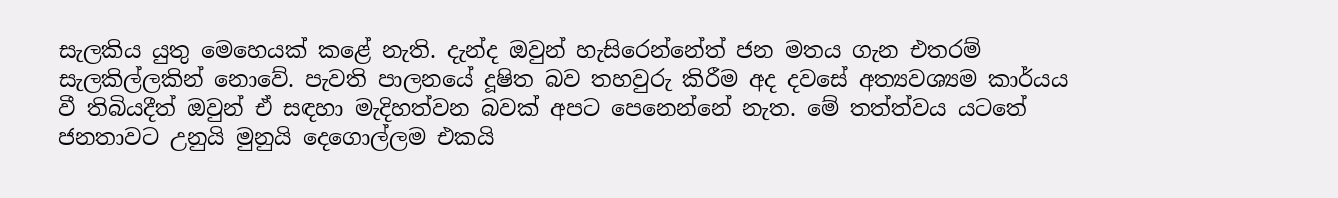සැලකිය යුතු මෙහෙයක් කළේ නැති. දැන්ද ඔවුන් හැසිරෙන්නේත් ජන මතය ගැන එතරම් සැලකිල්ලකින් නොවේ. පැවති පාලනයේ දූෂිත බව තහවුරු කිරීම අද දවසේ අත්‍යවශ්‍යම කාර්යය වී තිබියදීත් ඔවුන් ඒ සඳහා මැදිහත්වන බවක් අපට පෙනෙන්නේ නැත. මේ තත්ත්වය යටතේ ජනතාවට උනුයි මුනුයි දෙගොල්ලම එකයි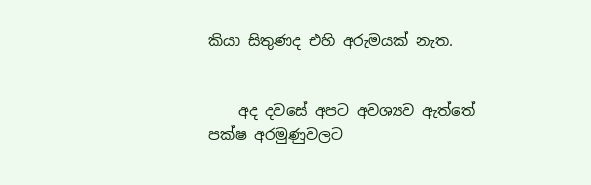කියා සිතුණද එහි අරුමයක් නැත.


    අද දවසේ අපට අවශ්‍යව ඇත්තේ පක්ෂ අරමුණුවලට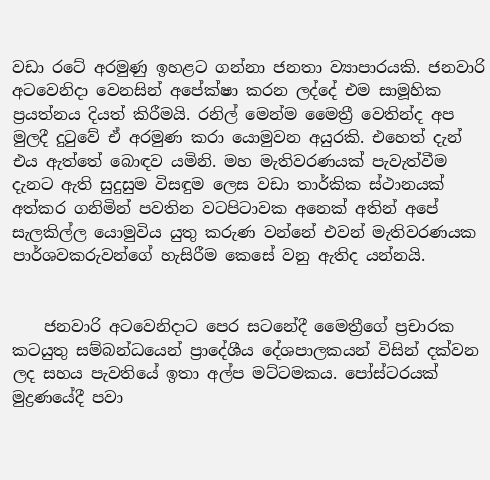වඩා රටේ අරමුණු ඉහළට ගන්නා ජනතා ව්‍යාපාරයකි. ජනවාරි අටවෙනිදා වෙනසින් අපේක්ෂා කරන ලද්දේ එම සාමූහික ප්‍රයත්නය දියත් කිරීමයි. රනිල් මෙන්ම මෛත්‍රී වෙතින්ද අප මුලදී දුටුවේ ඒ අරමුණ කරා යොමුවන අයුරකි. එහෙත් දැන් එය ඇත්තේ බොඳව යමිනි. මහ මැතිවරණයක් පැවැත්වීම දැනට ඇති සුදුසුම විසඳුම ලෙස වඩා තාර්කික ස්ථානයක් අත්කර ගනිමින් පවතින වටපිටාවක අනෙක් අතින් අපේ සැලකිල්ල යොමුවිය යුතු කරුණ වන්නේ එවන් මැතිවරණයක පාර්ශවකරුවන්ගේ හැසිරීම කෙසේ වනු ඇතිද යන්නයි.


    ජනවාරි අටවෙනිදාට පෙර සටනේදී මෛත්‍රීගේ ප්‍රචාරක කටයුතු සම්බන්ධයෙන් ප්‍රාදේශීය දේශපාලකයන් විසින් දක්වන ලද සහය පැවතියේ ඉතා අල්ප මට්ටමකය. පෝස්ටරයක් මුද්‍රණයේදී පවා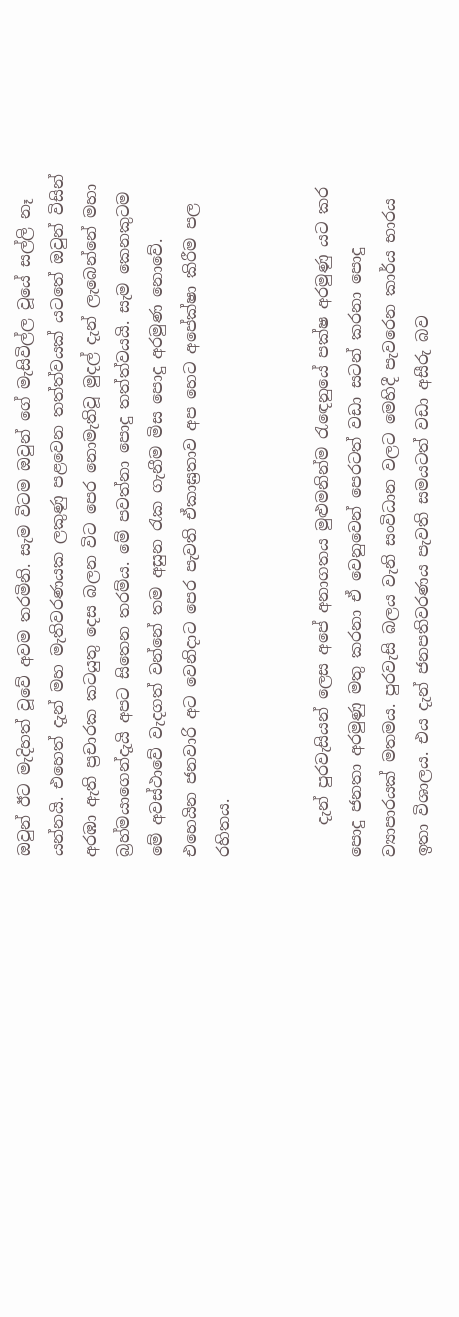ඔවුන් ඊට මැදිහත් වූවේ අවම තරමිනි. සැම විටම ඔවුන් ගේ මැසිවිල්ල වූයේ සල්ලි නෑ යන්නයි. එහෙත් දැන් මහ මැතිවරණයක ලකුණු පළවෙන තත්ත්වයක් යටතේ ඔවුන් විසින් අරඹා ඇති ප්‍රචාරක කටයුතු දෙස බලන විට පෙර නොමැතිවූ මුදල් දැන් ලැබෙන්නේ මහා බ්‍රහ්මයාගෙන්දැයි අපට සිතෙන තරම්ය. මේ පවත්නා පොදු තත්ත්වයයි. සැම කෙනකුටම මේ අවස්ථාවේ වැදගත් වන්නේ තම අසුන රැක ගැනීම මිස පොදු අරමුණ නොවේ. එහෙයින ජනවාරි අට වෙනිදාට පෙර පැවති ඒකාඝ්‍රතාව අප හෙට අපේක්ෂා කිරීම පල රහිතය.


    දැන් පුරවැසියන් ලෙස අපේ අනාගතය මුළුමනින්ම රැඳෙනුයේ පක්ෂ අරමුණු යට කර පොදු ජනතා අරමුණු මතු කරනා ඒ වෙනුවෙන් පෙරටත් වඩා සටන් කරනා පොදු ව්‍යාපාරයක් මතමය. පුරවැසි බලය වැනි සංවිධාන වලට මෙහිදී පැවරෙන කාර්ය භාරය ඉතා විශාලය. එය දැන් ජනපතිවරණය පැවති සමයටත් වඩා අසීරු බව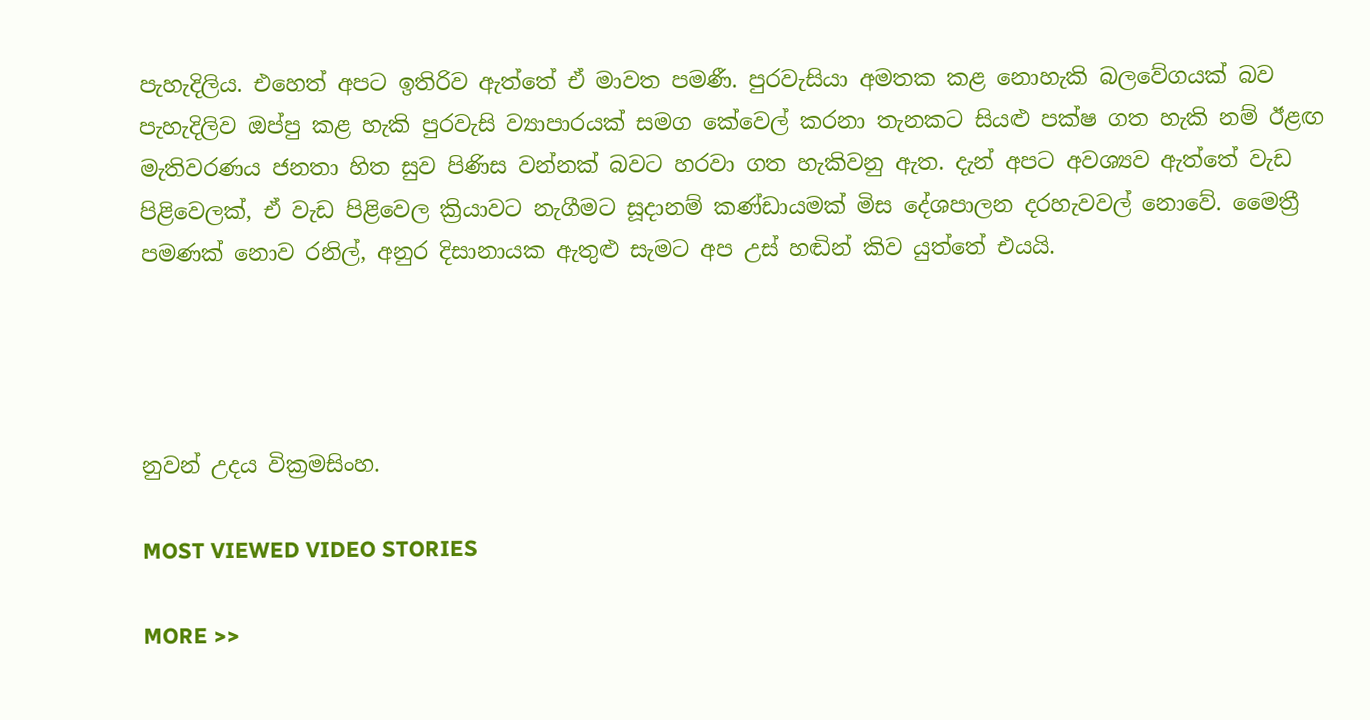පැහැදිලිය. එහෙත් අපට ඉතිරිව ඇත්තේ ඒ මාවත පමණී. පුරවැසියා අමතක කළ නොහැකි බලවේගයක් බව පැහැදිලිව ඔප්පු කළ හැකි පුරවැසි ව්‍යාපාරයක් සමග කේවෙල් කරනා තැනකට සියළු පක්ෂ ගත හැකි නම් ඊළඟ මැතිවරණය ජනතා හිත සුව පිණිස වන්නක් බවට හරවා ගත හැකිවනු ඇත. දැන් අපට අවශ්‍යව ඇත්තේ වැඩ පිළිවෙලක්, ඒ වැඩ පිළිවෙල ක්‍රියාවට නැගීමට සූදානම් කණ්ඩායමක් මිස දේශපාලන දරහැවවල් නොවේ. මෛත්‍රී පමණක් නොව රනිල්, අනුර දිසානායක ඇතුළු සැමට අප උස් හඬින් කිව යුත්තේ එයයි.




නුවන් උදය වික්‍රමසිංහ.

MOST VIEWED VIDEO STORIES

MORE >>